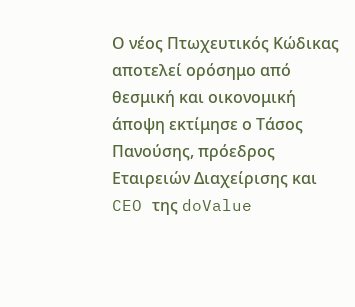Ο νέος Πτωχευτικός Κώδικας αποτελεί ορόσημο από θεσμική και οικονομική άποψη εκτίμησε ο Τάσος Πανούσης, πρόεδρος Εταιρειών Διαχείρισης και CEO της doValue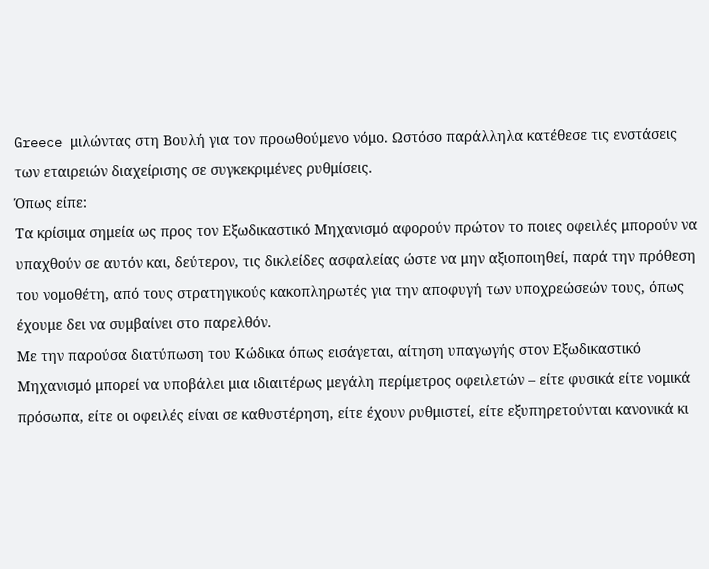Greece μιλώντας στη Βουλή για τον προωθούμενο νόμο. Ωστόσο παράλληλα κατέθεσε τις ενστάσεις των εταιρειών διαχείρισης σε συγκεκριμένες ρυθμίσεις.
Όπως είπε:
Τα κρίσιμα σημεία ως προς τον Εξωδικαστικό Μηχανισμό αφορούν πρώτον το ποιες οφειλές μπορούν να υπαχθούν σε αυτόν και, δεύτερον, τις δικλείδες ασφαλείας ώστε να μην αξιοποιηθεί, παρά την πρόθεση του νομοθέτη, από τους στρατηγικούς κακοπληρωτές για την αποφυγή των υποχρεώσεών τους, όπως έχουμε δει να συμβαίνει στο παρελθόν.
Με την παρούσα διατύπωση του Κώδικα όπως εισάγεται, αίτηση υπαγωγής στον Εξωδικαστικό Μηχανισμό μπορεί να υποβάλει μια ιδιαιτέρως μεγάλη περίμετρος οφειλετών – είτε φυσικά είτε νομικά πρόσωπα, είτε οι οφειλές είναι σε καθυστέρηση, είτε έχουν ρυθμιστεί, είτε εξυπηρετούνται κανονικά κι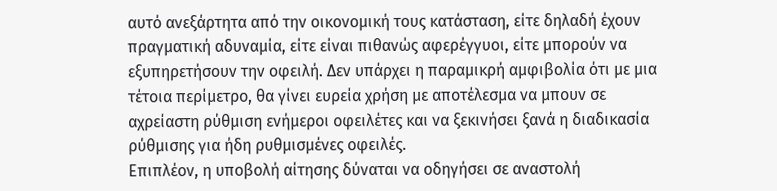αυτό ανεξάρτητα από την οικονομική τους κατάσταση, είτε δηλαδή έχουν πραγματική αδυναμία, είτε είναι πιθανώς αφερέγγυοι, είτε μπορούν να εξυπηρετήσουν την οφειλή. Δεν υπάρχει η παραμικρή αμφιβολία ότι με μια τέτοια περίμετρο, θα γίνει ευρεία χρήση με αποτέλεσμα να μπουν σε αχρείαστη ρύθμιση ενήμεροι οφειλέτες και να ξεκινήσει ξανά η διαδικασία ρύθμισης για ήδη ρυθμισμένες οφειλές.
Επιπλέον, η υποβολή αίτησης δύναται να οδηγήσει σε αναστολή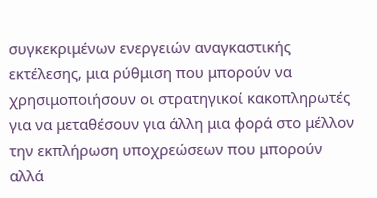συγκεκριμένων ενεργειών αναγκαστικής εκτέλεσης, μια ρύθμιση που μπορούν να χρησιμοποιήσουν οι στρατηγικοί κακοπληρωτές για να μεταθέσουν για άλλη μια φορά στο μέλλον την εκπλήρωση υποχρεώσεων που μπορούν αλλά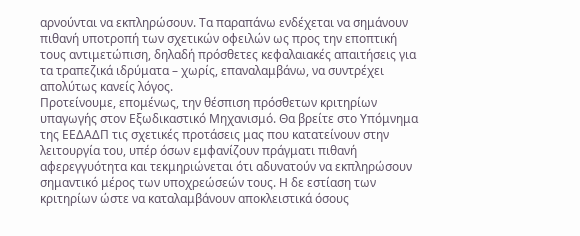αρνούνται να εκπληρώσουν. Τα παραπάνω ενδέχεται να σημάνουν πιθανή υποτροπή των σχετικών οφειλών ως προς την εποπτική τους αντιμετώπιση, δηλαδή πρόσθετες κεφαλαιακές απαιτήσεις για τα τραπεζικά ιδρύματα – χωρίς, επαναλαμβάνω, να συντρέχει απολύτως κανείς λόγος.
Προτείνουμε, επομένως, την θέσπιση πρόσθετων κριτηρίων υπαγωγής στον Εξωδικαστικό Μηχανισμό. Θα βρείτε στο Υπόμνημα της ΕΕΔΑΔΠ τις σχετικές προτάσεις μας που κατατείνουν στην λειτουργία του, υπέρ όσων εμφανίζουν πράγματι πιθανή αφερεγγυότητα και τεκμηριώνεται ότι αδυνατούν να εκπληρώσουν σημαντικό μέρος των υποχρεώσεών τους. Η δε εστίαση των κριτηρίων ώστε να καταλαμβάνουν αποκλειστικά όσους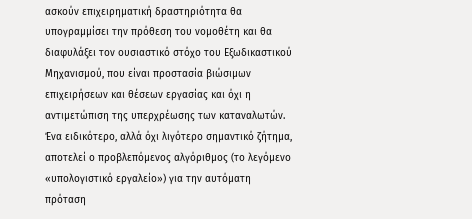ασκούν επιχειρηματική δραστηριότητα θα υπογραμμίσει την πρόθεση του νομοθέτη και θα διαφυλάξει τον ουσιαστικό στόχο του Εξωδικαστικού Μηχανισμού, που είναι προστασία βιώσιμων επιχειρήσεων και θέσεων εργασίας και όχι η αντιμετώπιση της υπερχρέωσης των καταναλωτών.
Ένα ειδικότερο, αλλά όχι λιγότερο σημαντικό ζήτημα, αποτελεί ο προβλεπόμενος αλγόριθμος (το λεγόμενο «υπολογιστικό εργαλείο») για την αυτόματη πρόταση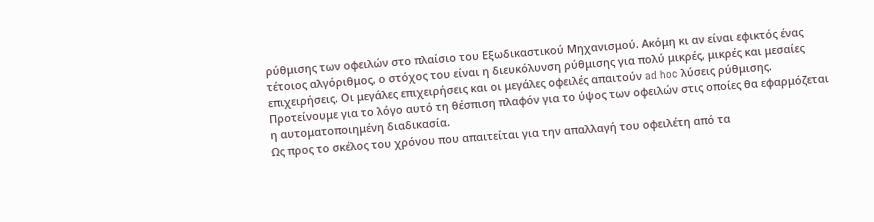ρύθμισης των οφειλών στο πλαίσιο του Εξωδικαστικού Μηχανισμού. Ακόμη κι αν είναι εφικτός ένας τέτοιος αλγόριθμος, ο στόχος του είναι η διευκόλυνση ρύθμισης για πολύ μικρές, μικρές και μεσαίες επιχειρήσεις. Οι μεγάλες επιχειρήσεις και οι μεγάλες οφειλές απαιτούν ad hoc λύσεις ρύθμισης. Προτείνουμε για το λόγο αυτό τη θέσπιση πλαφόν για το ύψος των οφειλών στις οποίες θα εφαρμόζεται η αυτοματοποιημένη διαδικασία.
Ως προς το σκέλος του χρόνου που απαιτείται για την απαλλαγή του οφειλέτη από τα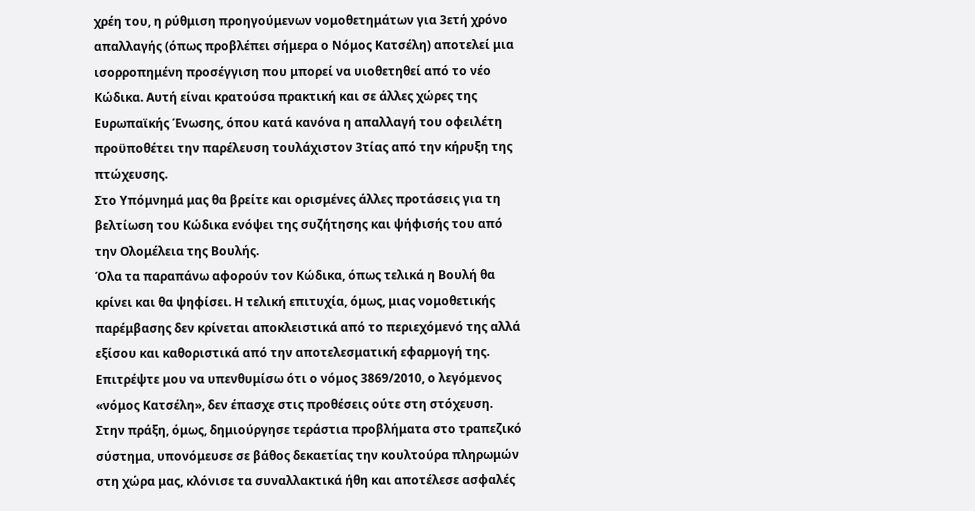χρέη του, η ρύθμιση προηγούμενων νομοθετημάτων για 3ετή χρόνο απαλλαγής (όπως προβλέπει σήμερα ο Νόμος Κατσέλη) αποτελεί μια ισορροπημένη προσέγγιση που μπορεί να υιοθετηθεί από το νέο Κώδικα. Αυτή είναι κρατούσα πρακτική και σε άλλες χώρες της Ευρωπαϊκής Ένωσης, όπου κατά κανόνα η απαλλαγή του οφειλέτη προϋποθέτει την παρέλευση τουλάχιστον 3τίας από την κήρυξη της πτώχευσης.
Στο Υπόμνημά μας θα βρείτε και ορισμένες άλλες προτάσεις για τη βελτίωση του Κώδικα ενόψει της συζήτησης και ψήφισής του από την Ολομέλεια της Βουλής.
Όλα τα παραπάνω αφορούν τον Κώδικα, όπως τελικά η Βουλή θα κρίνει και θα ψηφίσει. Η τελική επιτυχία, όμως, μιας νομοθετικής παρέμβασης δεν κρίνεται αποκλειστικά από το περιεχόμενό της αλλά εξίσου και καθοριστικά από την αποτελεσματική εφαρμογή της. Επιτρέψτε μου να υπενθυμίσω ότι ο νόμος 3869/2010, ο λεγόμενος «νόμος Κατσέλη», δεν έπασχε στις προθέσεις ούτε στη στόχευση. Στην πράξη, όμως, δημιούργησε τεράστια προβλήματα στο τραπεζικό σύστημα, υπονόμευσε σε βάθος δεκαετίας την κουλτούρα πληρωμών στη χώρα μας, κλόνισε τα συναλλακτικά ήθη και αποτέλεσε ασφαλές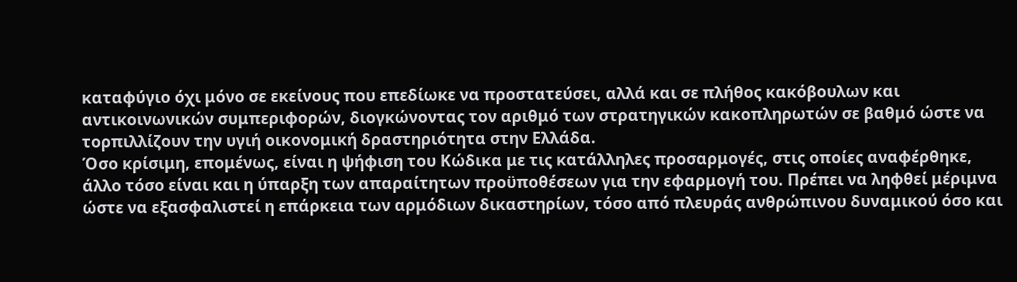καταφύγιο όχι μόνο σε εκείνους που επεδίωκε να προστατεύσει, αλλά και σε πλήθος κακόβουλων και αντικοινωνικών συμπεριφορών, διογκώνοντας τον αριθμό των στρατηγικών κακοπληρωτών σε βαθμό ώστε να τορπιλλίζουν την υγιή οικονομική δραστηριότητα στην Ελλάδα.
Όσο κρίσιμη, επομένως, είναι η ψήφιση του Κώδικα με τις κατάλληλες προσαρμογές, στις οποίες αναφέρθηκε, άλλο τόσο είναι και η ύπαρξη των απαραίτητων προϋποθέσεων για την εφαρμογή του. Πρέπει να ληφθεί μέριμνα ώστε να εξασφαλιστεί η επάρκεια των αρμόδιων δικαστηρίων, τόσο από πλευράς ανθρώπινου δυναμικού όσο και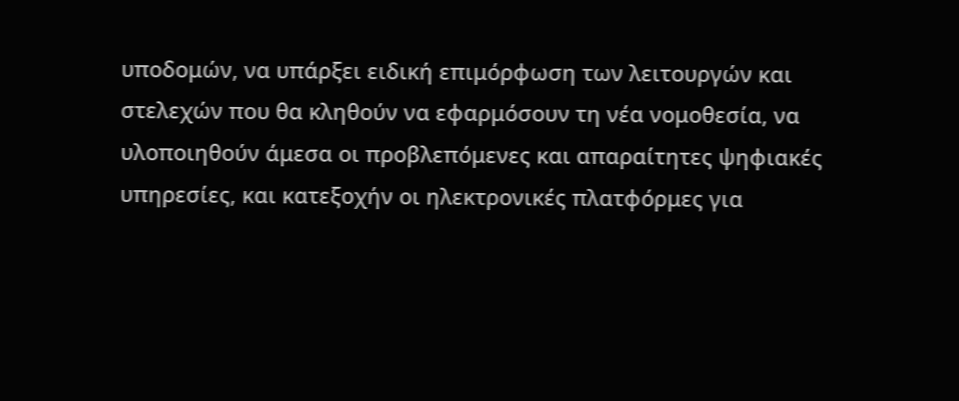υποδομών, να υπάρξει ειδική επιμόρφωση των λειτουργών και στελεχών που θα κληθούν να εφαρμόσουν τη νέα νομοθεσία, να υλοποιηθούν άμεσα οι προβλεπόμενες και απαραίτητες ψηφιακές υπηρεσίες, και κατεξοχήν οι ηλεκτρονικές πλατφόρμες για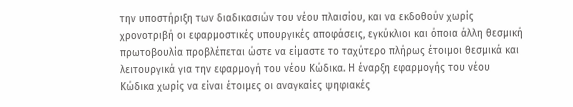την υποστήριξη των διαδικασιών του νέου πλαισίου, και να εκδοθούν χωρίς χρονοτριβή οι εφαρμοστικές υπουργικές αποφάσεις, εγκύκλιοι και όποια άλλη θεσμική πρωτοβουλία προβλέπεται ώστε να είμαστε το ταχύτερο πλήρως έτοιμοι θεσμικά και λειτουργικά για την εφαρμογή του νέου Κώδικα. Η έναρξη εφαρμογής του νέου Κώδικα χωρίς να είναι έτοιμες οι αναγκαίες ψηφιακές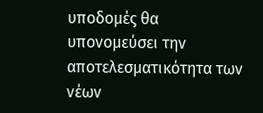υποδομές θα υπονομεύσει την αποτελεσματικότητα των νέων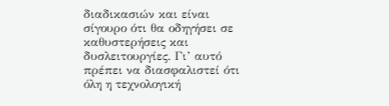διαδικασιών και είναι σίγουρο ότι θα οδηγήσει σε καθυστερήσεις και δυσλειτουργίες. Γι’ αυτό πρέπει να διασφαλιστεί ότι όλη η τεχνολογική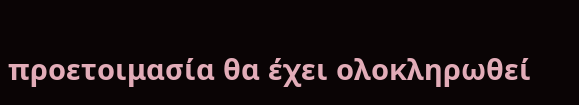προετοιμασία θα έχει ολοκληρωθεί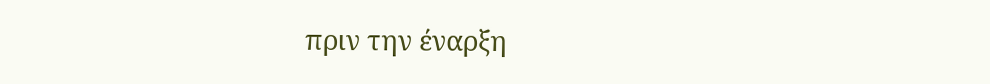πριν την έναρξη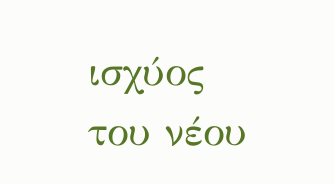ισχύος του νέου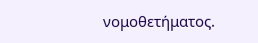νομοθετήματος.